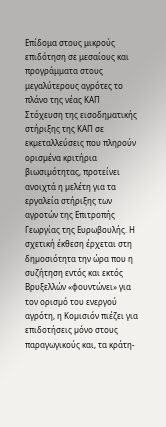Επίδομα στους μικρούς επιδότηση σε μεσαίους και προγράμματα στους μεγαλύτερους αγρότες το πλάνο της νέας ΚΑΠ
Στόχευση της εισοδηµατικής στήριξης της ΚΑΠ σε εκµεταλλεύσεις που πληρούν ορισµένα κριτήρια βιωσιµότητας, προτείνει ανοιχτά η µελέτη για τα εργαλεία στήριξης των αγροτών της Επιτροπής Γεωργίας της Ευρωβουλής. Η σχετική έκθεση έρχεται στη δηµοσιότητα την ώρα που η συζήτηση εντός και εκτός Βρυξελλών «φουντώνει» για τον ορισµό του ενεργού αγρότη, η Κοµισιόν πιέζει για επιδοτήσεις µόνο στους παραγωγικούς και, τα κράτη-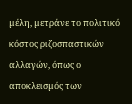µέλη, µετράνε το πολιτικό κόστος ριζοσπαστικών αλλαγών, όπως ο αποκλεισµός των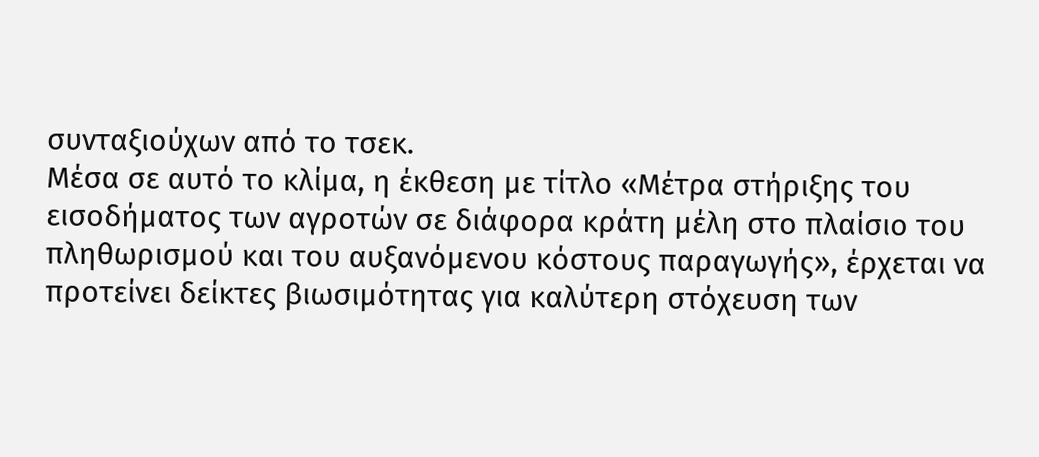συνταξιούχων από το τσεκ.
Μέσα σε αυτό το κλίµα, η έκθεση µε τίτλο «Μέτρα στήριξης του εισοδήµατος των αγροτών σε διάφορα κράτη µέλη στο πλαίσιο του πληθωρισµού και του αυξανόµενου κόστους παραγωγής», έρχεται να προτείνει δείκτες βιωσιµότητας για καλύτερη στόχευση των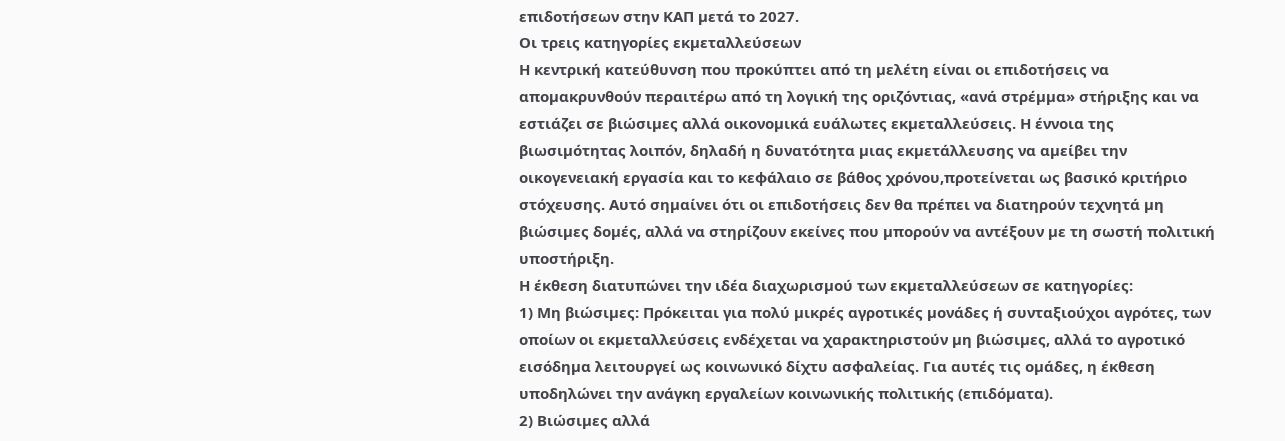επιδοτήσεων στην ΚΑΠ µετά το 2027.
Οι τρεις κατηγορίες εκµεταλλεύσεων
Η κεντρική κατεύθυνση που προκύπτει από τη µελέτη είναι οι επιδοτήσεις να αποµακρυνθούν περαιτέρω από τη λογική της οριζόντιας, «ανά στρέµµα» στήριξης και να εστιάζει σε βιώσιµες αλλά οικονοµικά ευάλωτες εκµεταλλεύσεις. Η έννοια της βιωσιµότητας λοιπόν, δηλαδή η δυνατότητα µιας εκµετάλλευσης να αµείβει την οικογενειακή εργασία και το κεφάλαιο σε βάθος χρόνου,προτείνεται ως βασικό κριτήριο στόχευσης. Αυτό σηµαίνει ότι οι επιδοτήσεις δεν θα πρέπει να διατηρούν τεχνητά µη βιώσιµες δοµές, αλλά να στηρίζουν εκείνες που µπορούν να αντέξουν µε τη σωστή πολιτική υποστήριξη.
Η έκθεση διατυπώνει την ιδέα διαχωρισµού των εκµεταλλεύσεων σε κατηγορίες:
1) Μη βιώσιµες: Πρόκειται για πολύ µικρές αγροτικές µονάδες ή συνταξιούχοι αγρότες, των οποίων οι εκµεταλλεύσεις ενδέχεται να χαρακτηριστούν µη βιώσιµες, αλλά το αγροτικό εισόδηµα λειτουργεί ως κοινωνικό δίχτυ ασφαλείας. Για αυτές τις οµάδες, η έκθεση υποδηλώνει την ανάγκη εργαλείων κοινωνικής πολιτικής (επιδόµατα).
2) Βιώσιµες αλλά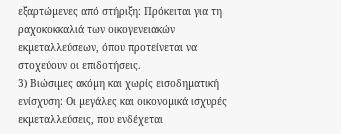εξαρτώµενες από στήριξη: Πρόκειται για τη ραχοκοκκαλιά των οικογενειακών εκµεταλλεύσεων, όπου προτείνεται να στοχεύουν οι επιδοτήσεις.
3) Βιώσιµες ακόµη και χωρίς εισοδηµατική ενίσχυση: Οι µεγάλες και οικονοµικά ισχυρές εκµεταλλεύσεις, που ενδέχεται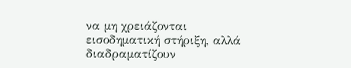να µη χρειάζονται εισοδηµατική στήριξη, αλλά διαδραµατίζουν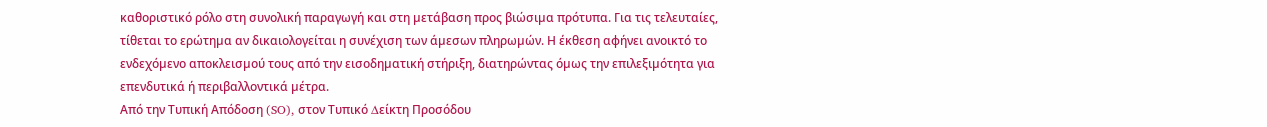καθοριστικό ρόλο στη συνολική παραγωγή και στη µετάβαση προς βιώσιµα πρότυπα. Για τις τελευταίες, τίθεται το ερώτηµα αν δικαιολογείται η συνέχιση των άµεσων πληρωµών. Η έκθεση αφήνει ανοικτό το ενδεχόµενο αποκλεισµού τους από την εισοδηµατική στήριξη, διατηρώντας όµως την επιλεξιµότητα για επενδυτικά ή περιβαλλοντικά µέτρα.
Από την Τυπική Απόδοση (SO), στον Τυπικό ∆είκτη Προσόδου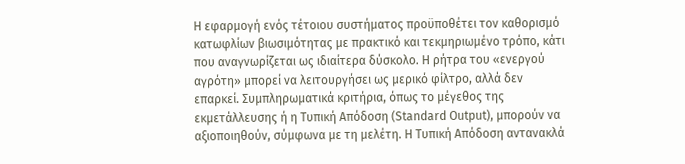Η εφαρµογή ενός τέτοιου συστήµατος προϋποθέτει τον καθορισµό κατωφλίων βιωσιµότητας µε πρακτικό και τεκµηριωµένο τρόπο, κάτι που αναγνωρίζεται ως ιδιαίτερα δύσκολο. Η ρήτρα του «ενεργού αγρότη» µπορεί να λειτουργήσει ως µερικό φίλτρο, αλλά δεν επαρκεί. Συµπληρωµατικά κριτήρια, όπως το µέγεθος της εκµετάλλευσης ή η Τυπική Απόδοση (Standard Output), µπορούν να αξιοποιηθούν, σύµφωνα µε τη µελέτη. Η Τυπική Απόδοση αντανακλά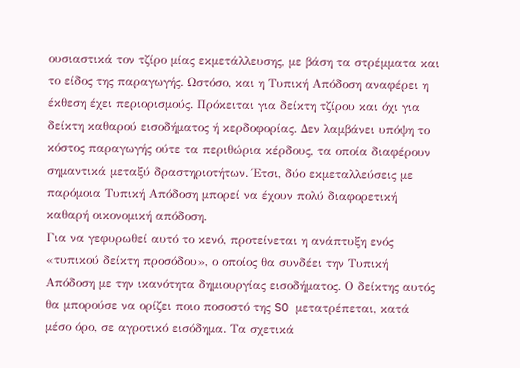ουσιαστικά τον τζίρο µίας εκµετάλλευσης, µε βάση τα στρέµµατα και το είδος της παραγωγής. Ωστόσο, και η Τυπική Απόδοση αναφέρει η έκθεση έχει περιορισµούς. Πρόκειται για δείκτη τζίρου και όχι για δείκτη καθαρού εισοδήµατος ή κερδοφορίας. ∆εν λαµβάνει υπόψη το κόστος παραγωγής ούτε τα περιθώρια κέρδους, τα οποία διαφέρουν σηµαντικά µεταξύ δραστηριοτήτων. Έτσι, δύο εκµεταλλεύσεις µε παρόµοια Τυπική Απόδοση µπορεί να έχουν πολύ διαφορετική καθαρή οικονοµική απόδοση.
Για να γεφυρωθεί αυτό το κενό, προτείνεται η ανάπτυξη ενός «τυπικού δείκτη προσόδου», ο οποίος θα συνδέει την Τυπική Απόδοση µε την ικανότητα δηµιουργίας εισοδήµατος. Ο δείκτης αυτός θα µπορούσε να ορίζει ποιο ποσοστό της SO µετατρέπεται, κατά µέσο όρο, σε αγροτικό εισόδηµα. Τα σχετικά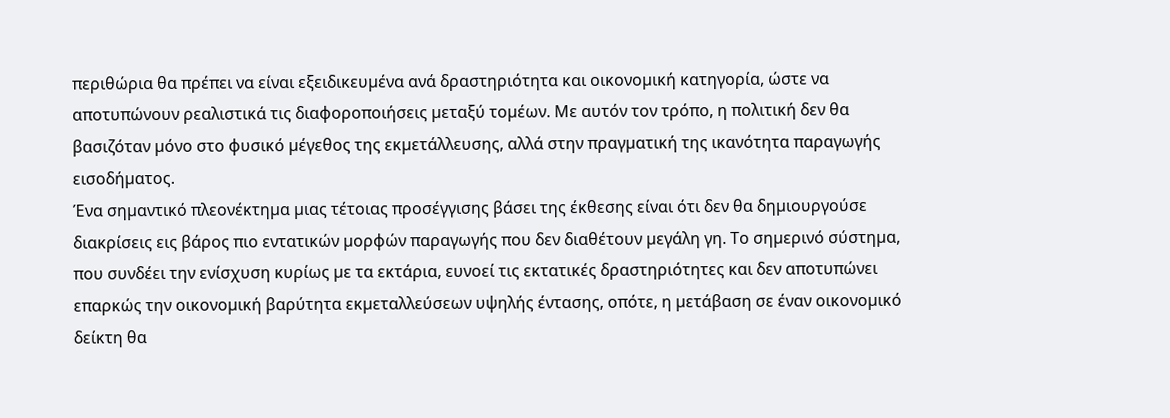περιθώρια θα πρέπει να είναι εξειδικευµένα ανά δραστηριότητα και οικονοµική κατηγορία, ώστε να αποτυπώνουν ρεαλιστικά τις διαφοροποιήσεις µεταξύ τοµέων. Με αυτόν τον τρόπο, η πολιτική δεν θα βασιζόταν µόνο στο φυσικό µέγεθος της εκµετάλλευσης, αλλά στην πραγµατική της ικανότητα παραγωγής εισοδήµατος.
Ένα σηµαντικό πλεονέκτηµα µιας τέτοιας προσέγγισης βάσει της έκθεσης είναι ότι δεν θα δηµιουργούσε διακρίσεις εις βάρος πιο εντατικών µορφών παραγωγής που δεν διαθέτουν µεγάλη γη. Το σηµερινό σύστηµα, που συνδέει την ενίσχυση κυρίως µε τα εκτάρια, ευνοεί τις εκτατικές δραστηριότητες και δεν αποτυπώνει επαρκώς την οικονοµική βαρύτητα εκµεταλλεύσεων υψηλής έντασης, οπότε, η µετάβαση σε έναν οικονοµικό δείκτη θα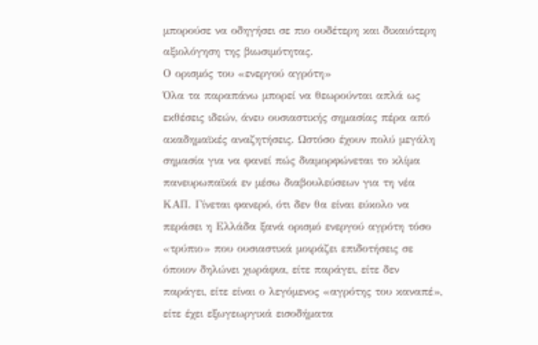µπορούσε να οδηγήσει σε πιο ουδέτερη και δικαιότερη αξιολόγηση της βιωσιµότητας.
Ο ορισµός του «ενεργού αγρότη»
Όλα τα παραπάνω µπορεί να θεωρούνται απλά ως εκθέσεις ιδεών, άνευ ουσιαστικής σηµασίας πέρα από ακαδηµαϊκές αναζητήσεις. Ωστόσο έχουν πολύ µεγάλη σηµασία για να φανεί πώς διαµορφώνεται το κλίµα πανευρωπαϊκά εν µέσω διαβουλεύσεων για τη νέα ΚΑΠ. Γίνεται φανερό, ότι δεν θα είναι εύκολο να περάσει η Ελλάδα ξανά ορισµό ενεργού αγρότη τόσο «τρύπιο» που ουσιαστικά µοιράζει επιδοτήσεις σε όποιον δηλώνει χωράφια, είτε παράγει, είτε δεν παράγει, είτε είναι ο λεγόµενος «αγρότης του καναπέ», είτε έχει εξωγεωργικά εισοδήµατα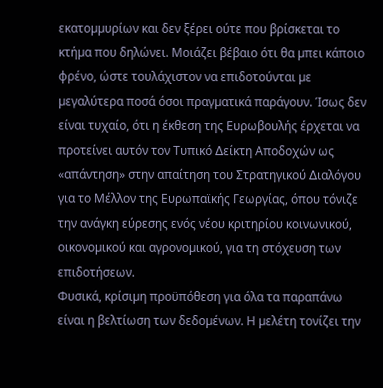εκατοµµυρίων και δεν ξέρει ούτε που βρίσκεται το κτήµα που δηλώνει. Μοιάζει βέβαιο ότι θα µπει κάποιο φρένο, ώστε τουλάχιστον να επιδοτούνται µε µεγαλύτερα ποσά όσοι πραγµατικά παράγουν. Ίσως δεν είναι τυχαίο, ότι η έκθεση της Ευρωβουλής έρχεται να προτείνει αυτόν τον Τυπικό ∆είκτη Αποδοχών ως «απάντηση» στην απαίτηση του Στρατηγικού ∆ιαλόγου για το Μέλλον της Ευρωπαϊκής Γεωργίας, όπου τόνιζε την ανάγκη εύρεσης ενός νέου κριτηρίου κοινωνικού, οικονοµικού και αγρονοµικού, για τη στόχευση των επιδοτήσεων.
Φυσικά, κρίσιµη προϋπόθεση για όλα τα παραπάνω είναι η βελτίωση των δεδοµένων. Η µελέτη τονίζει την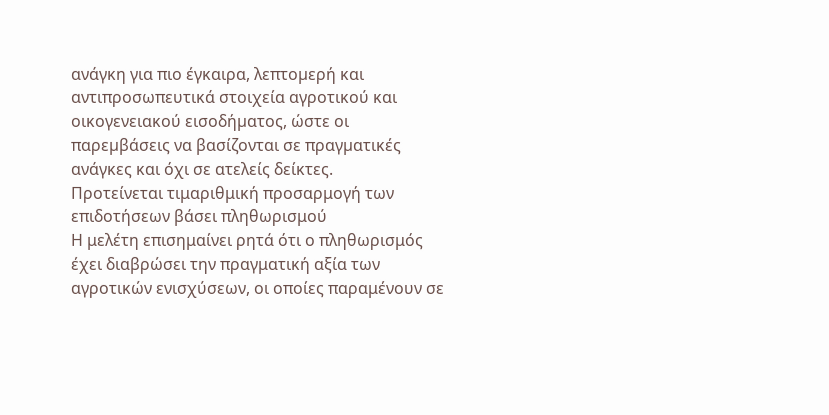ανάγκη για πιο έγκαιρα, λεπτοµερή και αντιπροσωπευτικά στοιχεία αγροτικού και οικογενειακού εισοδήµατος, ώστε οι παρεµβάσεις να βασίζονται σε πραγµατικές ανάγκες και όχι σε ατελείς δείκτες.
Προτείνεται τιμαριθμική προσαρμογή των επιδοτήσεων βάσει πληθωρισμού
Η μελέτη επισημαίνει ρητά ότι ο πληθωρισμός έχει διαβρώσει την πραγματική αξία των αγροτικών ενισχύσεων, οι οποίες παραμένουν σε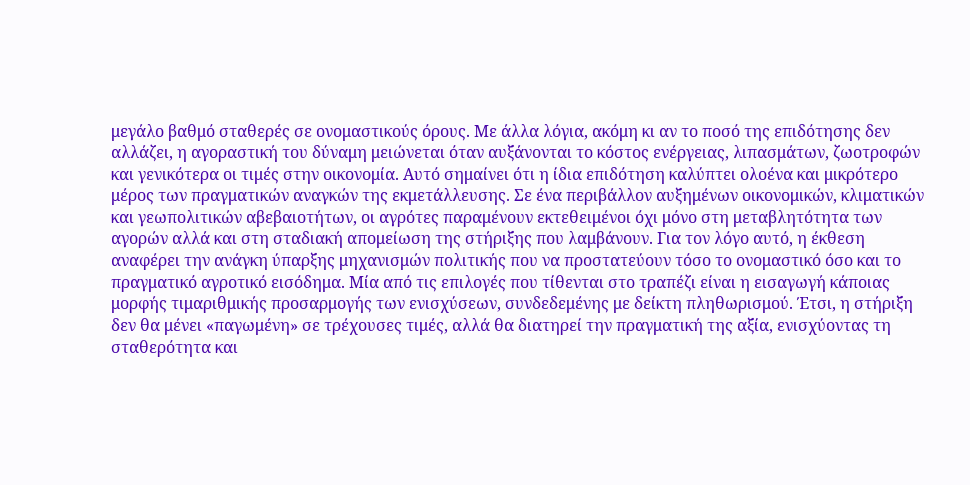μεγάλο βαθμό σταθερές σε ονομαστικούς όρους. Με άλλα λόγια, ακόμη κι αν το ποσό της επιδότησης δεν αλλάζει, η αγοραστική του δύναμη μειώνεται όταν αυξάνονται το κόστος ενέργειας, λιπασμάτων, ζωοτροφών και γενικότερα οι τιμές στην οικονομία. Αυτό σημαίνει ότι η ίδια επιδότηση καλύπτει ολοένα και μικρότερο μέρος των πραγματικών αναγκών της εκμετάλλευσης. Σε ένα περιβάλλον αυξημένων οικονομικών, κλιματικών και γεωπολιτικών αβεβαιοτήτων, οι αγρότες παραμένουν εκτεθειμένοι όχι μόνο στη μεταβλητότητα των αγορών αλλά και στη σταδιακή απομείωση της στήριξης που λαμβάνουν. Για τον λόγο αυτό, η έκθεση αναφέρει την ανάγκη ύπαρξης μηχανισμών πολιτικής που να προστατεύουν τόσο το ονομαστικό όσο και το πραγματικό αγροτικό εισόδημα. Μία από τις επιλογές που τίθενται στο τραπέζι είναι η εισαγωγή κάποιας μορφής τιμαριθμικής προσαρμογής των ενισχύσεων, συνδεδεμένης με δείκτη πληθωρισμού. Έτσι, η στήριξη δεν θα μένει «παγωμένη» σε τρέχουσες τιμές, αλλά θα διατηρεί την πραγματική της αξία, ενισχύοντας τη σταθερότητα και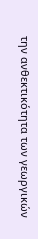την ανθεκτικότητα των γεωργικών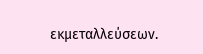εκμεταλλεύσεων.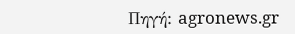Πηγή: agronews.gr